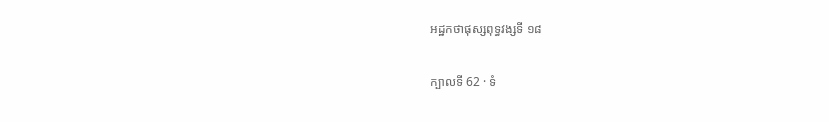អដ្ឋកថាផុស្សពុទ្ធវង្សទី ១៨

ក្បាលទី 62 · ទំ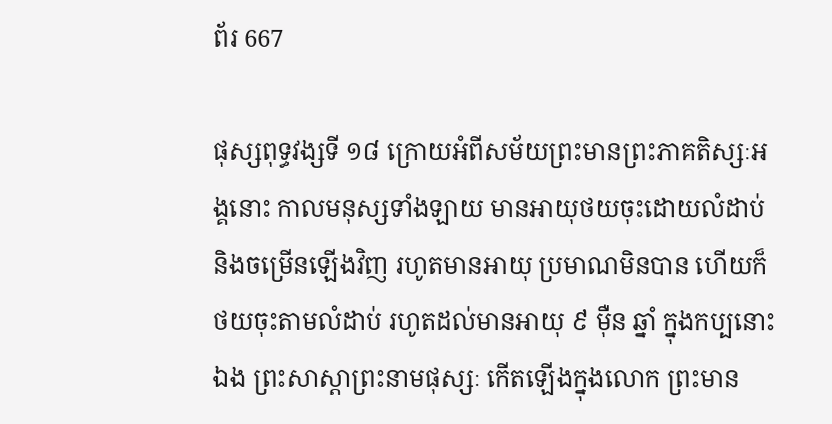ព័រ 667

ផុស្សពុទ្ធវង្សទី ១៨ ក្រោយអំពីសម័យព្រះមានព្រះភាគតិស្សៈអង្គនោះ កាលមនុស្សទាំងឡាយ មានអាយុថយចុះដោយលំដាប់ និងចម្រើនឡើងវិញ រហូតមានអាយុ ប្រមាណមិនបាន ហើយក៏ថយចុះតាមលំដាប់ រហូតដល់មានអាយុ ៩ ម៉ឺន ឆ្នាំ ក្នុងកប្បនោះឯង ព្រះសាស្តាព្រះនាមផុស្សៈ កើតឡើងក្នុងលោក ព្រះមាន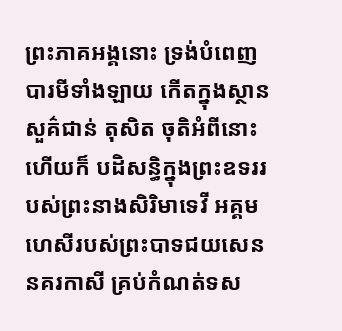ព្រះភាគអង្គនោះ ទ្រង់បំពេញបារមីទាំងឡាយ កើតក្នុងស្ថានសួគ៌ជាន់ តុសិត ចុតិអំពីនោះហើយក៏ បដិសន្ធិក្នុងព្រះឧទររបស់ព្រះនាងសិរិមាទេវី អគ្គមហេសីរបស់ព្រះបាទជយសេន នគរកាសី គ្រប់កំណត់ទស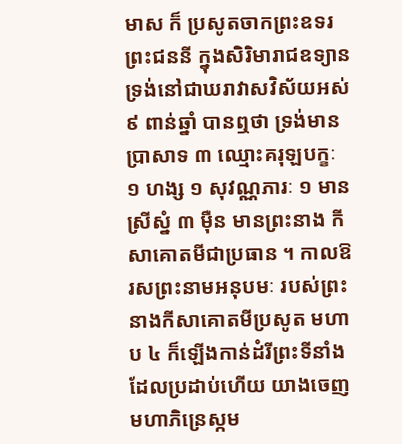មាស ក៏ ប្រសូតចាកព្រះឧទរព្រះជននី ក្នុងសិរិមារាជឧទ្យាន ទ្រង់នៅជាឃរាវាសវិស័យអស់ ៩ ពាន់ឆ្នាំ បានឮថា ទ្រង់មានប្រាសាទ ៣ ឈ្មោះគរុឡបក្ខៈ ១ ហង្ស ១ សុវណ្ណភារៈ ១ មានស្រីស្នំ ៣ ម៉ឺន មានព្រះនាង កីសាគោតមីជាប្រធាន ។ កាលឱរសព្រះនាមអនុបមៈ របស់ព្រះនាងកីសាគោតមីប្រសូត មហាប ៤ ក៏ឡើងកាន់ដំរីព្រះទីនាំងដែលប្រដាប់ហើយ យាងចេញ មហាភិន្រេស្កម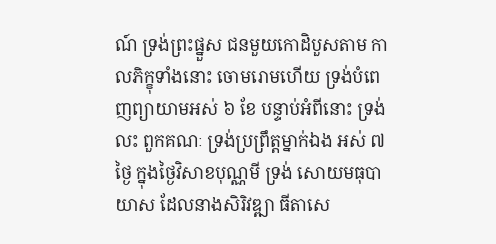ណ៍ ទ្រង់ព្រះផ្នួស ជនមួយកោដិបួសតាម កាលភិក្ខុទាំងនោះ ចោមរោមហើយ ទ្រង់បំពេញព្យាយាមអស់ ៦ ខែ បន្ទាប់អំពីនោះ ទ្រង់លះ ពួកគណៈ ទ្រង់ប្រព្រឹត្តម្នាក់ឯង អស់ ៧ ថ្ងៃ ក្នុងថ្ងៃវិសាខបុណ្ណមី ទ្រង់ សោយមធុបាយាស ដែលនាងសិរិវឌ្ឍា ធីតាសេ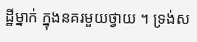ដ្ឋីម្នាក់ ក្នុងនគរមួយថ្វាយ ។ ទ្រង់ស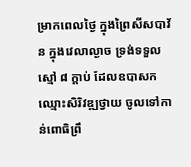ម្រាកពេលថ្ងៃ ក្នុងព្រៃសីសបាវ័ន ក្នុងវេលាល្ងាច ទ្រង់ទទួលស្មៅ ៨ ក្តាប់ ដែលឧបាសកឈ្មោះសិរិវឌ្ឍថ្វាយ ចូលទៅកាន់ពោធិព្រឹ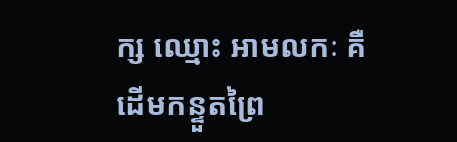ក្ស ឈ្មោះ អាមលកៈ គឺដើមកន្ទួតព្រៃ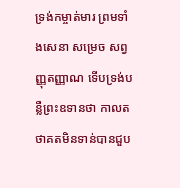ទ្រង់កម្ចាត់មារ ព្រមទាំងសេនា សម្រេច សព្វញ្ញុតញ្ញាណ ទើបទ្រង់បន្លឺព្រះឧទានថា កាលតថាគតមិនទាន់បានជួប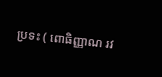ប្រទះ ( ពោធិញ្ញាណ រវ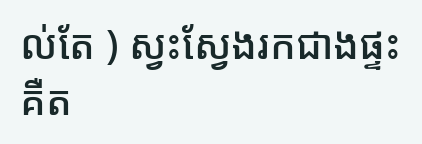ល់តែ ) ស្វះស្វែងរកជាងផ្ទះ គឺត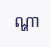ណ្ហា